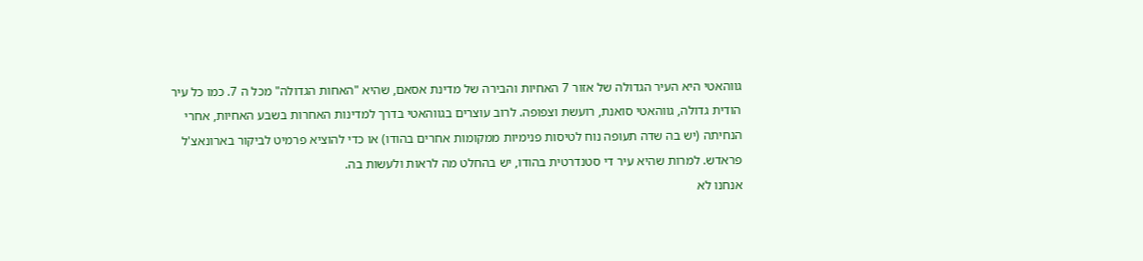גווהאטי היא העיר הגדולה של אזור 7 האחיות והבירה של מדינת אסאם, שהיא "האחות הגדולה" מכל ה 7. כמו כל עיר הודית גדולה, גווהאטי סואנת, רועשת וצפופה. לרוב עוצרים בגווהאטי בדרך למדינות האחרות בשבע האחיות, אחרי הנחיתה (יש בה שדה תעופה נוח לטיסות פנימיות ממקומות אחרים בהודו) או כדי להוציא פרמיט לביקור בארונאצ'ל פראדש. למרות שהיא עיר די סטנדרטית בהודו, יש בהחלט מה לראות ולעשות בה.
אנחנו לא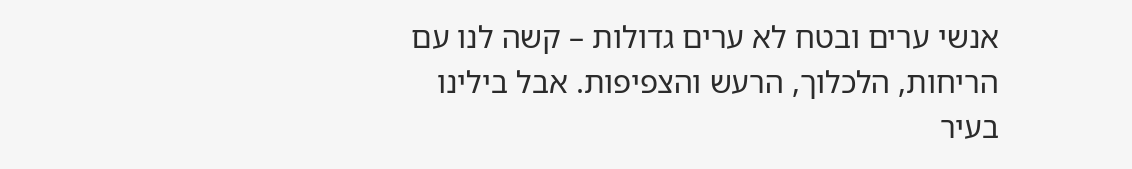אנשי ערים ובטח לא ערים גדולות – קשה לנו עם הריחות, הלכלוך, הרעש והצפיפות. אבל בילינו בעיר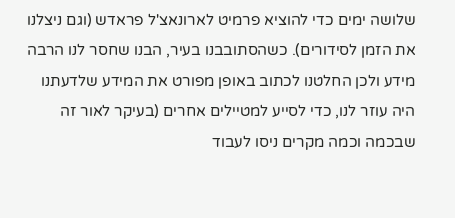שלושה ימים כדי להוציא פרמיט לארונאצ'ל פראדש (וגם ניצלנו את הזמן לסידורים). כשהסתובבנו בעיר, הבנו שחסר לנו הרבה מידע ולכן החלטנו לכתוב באופן מפורט את המידע שלדעתנו היה עוזר לנו, כדי לסייע למטיילים אחרים (בעיקר לאור זה שבכמה וכמה מקרים ניסו לעבוד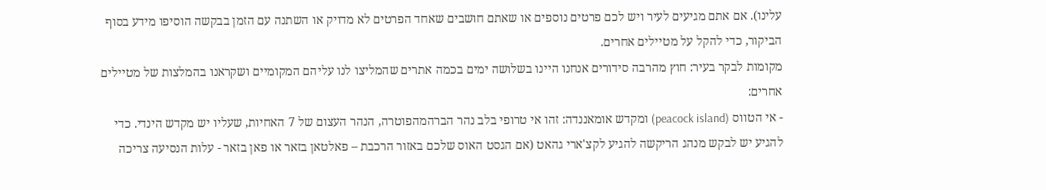עלינו). אם אתם מגיעים לעיר ויש לכם פרטים נוספים או שאתם חושבים שאחד הפרטים לא מדויק או השתנה עם הזמן בבקשה הוסיפו מידע בסוף הביקור, כדי להקל על מטיילים אחרים.
מקומות לבקר בעיר: חוץ מהרבה סידורים אנחנו היינו בשלושה ימים בכמה אתרים שהמליצו לנו עליהם המקומיים ושקראנו בהמלצות של מטיילים אחרים:
- אי הטווס (peacock island) ומקדש אומאננדה: זהו אי טרופי בלב נהר הברהמהפוטרה, הנהר העצום של 7 האחיות, שעליו יש מקדש הינדי. כדי להגיע יש לבקש מנהג הריקשה להגיע לקצ'ארי גהאט (אם הגסט האוס שלכם באזור הרכבת – פאלטאן בזאר או פאן בזאר - עלות הנסיעה צריכה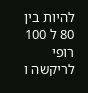להיות בין 80 ל 100 רופי לריקשה ו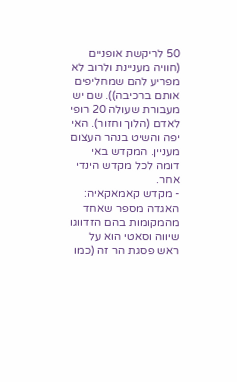50 לריקשת אופניים (חוויה מעניינת ולרוב לא מפריע להם שמחליפים אותם ברכיבה)). שם יש מעבורת שעולה 20 רופי לאדם (הלוך וחזור). האי יפה והשיט בנהר העצום מעניין. המקדש באי דומה לכל מקדש הינדי אחר.
- מקדש קאמאקאיה: האגדה מספר שאחד מהמקומות בהם הזדווגו שיווה וסאטי הוא על ראש פסגת הר זה (כמו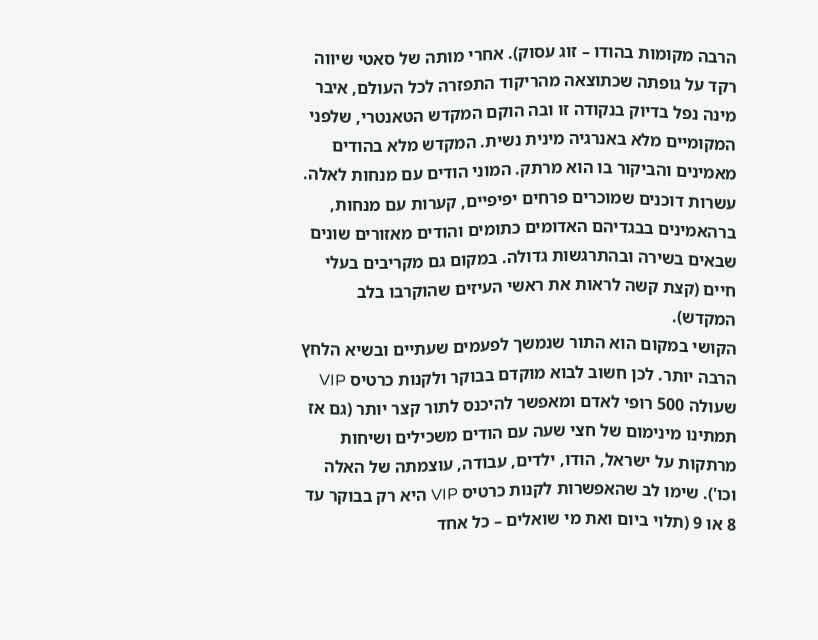הרבה מקומות בהודו – זוג עסוק). אחרי מותה של סאטי שיווה רקד על גופתה שכתוצאה מהריקוד התפזרה לכל העולם, איבר מינה נפל בדיוק בנקודה זו ובה הוקם המקדש הטאנטרי, שלפני המקומיים מלא באנרגיה מינית נשית. המקדש מלא בהודים מאמינים והביקור בו הוא מרתק. המוני הודים עם מנחות לאלה. עשרות דוכנים שמוכרים פרחים יפיפיים, קערות עם מנחות, ברהאמינים בבגדיהם האדומים כתומים והודים מאזורים שונים שבאים בשירה ובהתרגשות גדולה. במקום גם מקריבים בעלי חיים (קצת קשה לראות את ראשי העיזים שהוקרבו בלב המקדש).
הקושי במקום הוא התור שנמשך לפעמים שעתיים ובשיא הלחץ הרבה יותר. לכן חשוב לבוא מוקדם בבוקר ולקנות כרטיס VIP שעולה 500 רופי לאדם ומאפשר להיכנס לתור קצר יותר (גם אז תמתינו מינימום של חצי שעה עם הודים משכילים ושיחות מרתקות על ישראל, הודו, ילדים, עבודה, עוצמתה של האלה וכו'). שימו לב שהאפשרות לקנות כרטיס VIP היא רק בבוקר עד 8 או 9 (תלוי ביום ואת מי שואלים – כל אחד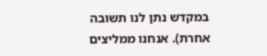במקדש נתן לנו תשובה אחרת). אנחנו ממליצים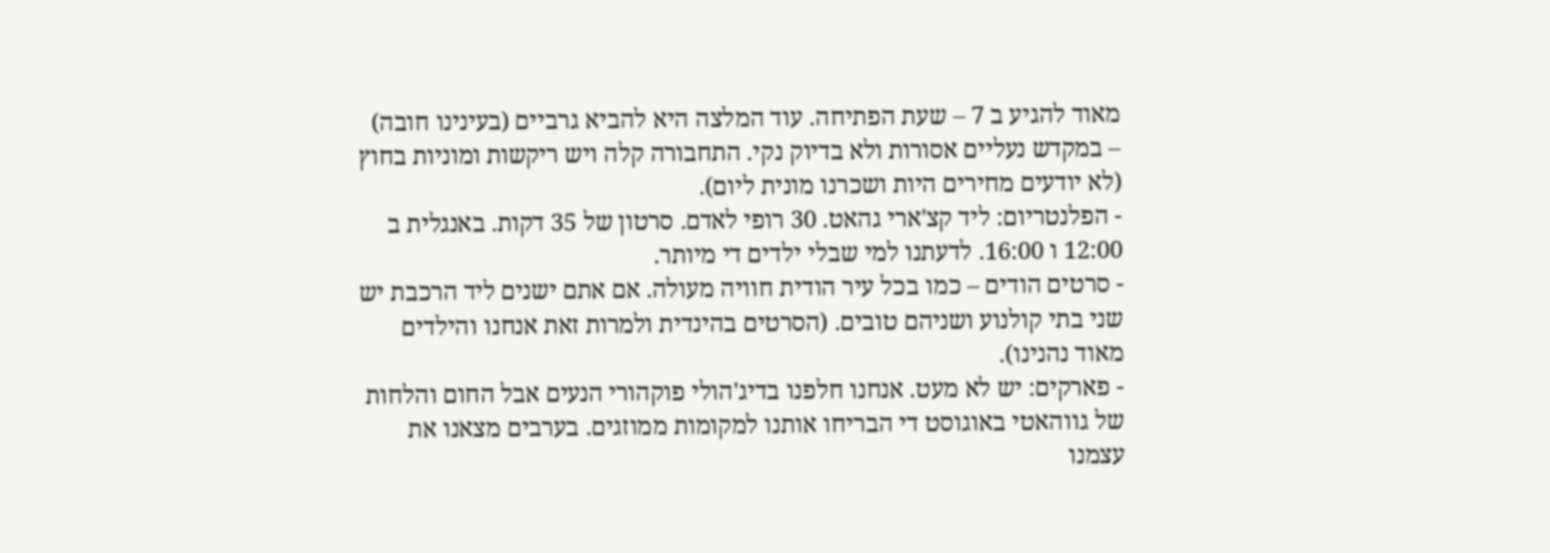מאוד להגיע ב 7 – שעת הפתיחה. עוד המלצה היא להביא גרביים (בעינינו חובה) – במקדש נעליים אסורות ולא בדיוק נקי. התחבורה קלה ויש ריקשות ומוניות בחוץ (לא יודעים מחירים היות ושכרנו מונית ליום).
- הפלנטריום: ליד קצ'ארי גהאט. 30 רופי לאדם. סרטון של 35 דקות. באנגלית ב 12:00 ו 16:00. לדעתנו למי שבלי ילדים די מיותר.
- סרטים הודים – כמו בכל עיר הודית חוויה מעולה. אם אתם ישנים ליד הרכבת יש שני בתי קולנוע ושניהם טובים. (הסרטים בהינדית ולמרות זאת אנחנו והילדים מאוד נהנינו).
- פארקים: יש לא מעט. אנחנו חלפנו בדיג'הולי פוקהורי הנעים אבל החום והלחות של גווהאטי באוגוסט די הבריחו אותנו למקומות ממוזגים. בערבים מצאנו את עצמנו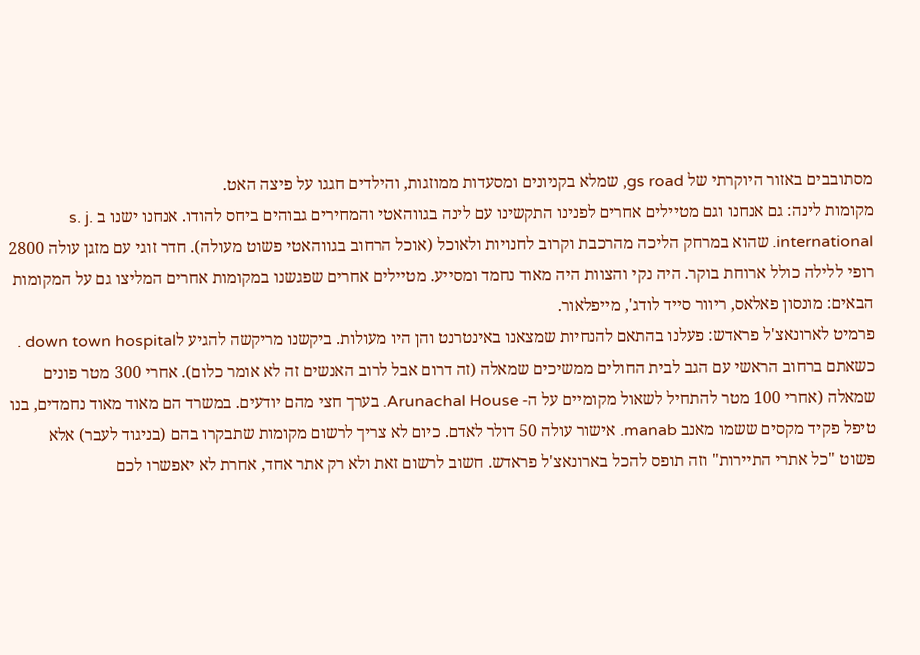מסתובבים באזור היוקרתי של gs road, שמלא בקניונים ומסעדות ממוזגות, והילדים חגגו על פיצה האט.
מקומות לינה: גם אנחנו וגם מטיילים אחרים לפנינו התקשינו עם לינה בגווהאטי והמחירים גבוהים ביחס להודו. אנחנו ישנו ב s. j. international. שהוא במרחק הליכה מהרכבת וקרוב לחנויות ולאוכל (אוכל הרחוב בגווהאטי פשוט מעולה). חדר זוגי עם מזגן עולה 2800 רופי ללילה כולל ארוחת בוקר. היה נקי והצוות היה מאוד נחמד ומסייע. מטיילים אחרים שפגשנו במקומות אחרים המליצו גם על המקומות הבאים: מונסון פאלאס, ריוור סייד לודג', מייפלאור.
פרמיט לארונאצ'ל פראדש: פעלנו בהתאם להנחיות שמצאנו באינטרנט והן היו מעולות. ביקשנו מריקשה להגיע לdown town hospital . כשאתם ברחוב הראשי עם הגב לבית החולים ממשיכים שמאלה (זה דרום אבל לרוב האנשים זה לא אומר כלום). אחרי 300 מטר פונים שמאלה (אחרי 100 מטר להתחיל לשאול מקומיים על ה- Arunachal House. בערך חצי מהם יודעים. במשרד הם מאוד מאוד נחמדים, בנו טיפל פקיד מקסים ששמו מאנב manab. אישור עולה 50 דולר לאדם. כיום לא צריך לרשום מקומות שתבקרו בהם (בניגוד לעבר) אלא פשוט "כל אתרי התיירות" וזה תופס להכל בארונאצ'ל פראדש. חשוב לרשום זאת ולא רק אתר אחד, אחרת לא יאפשרו לכם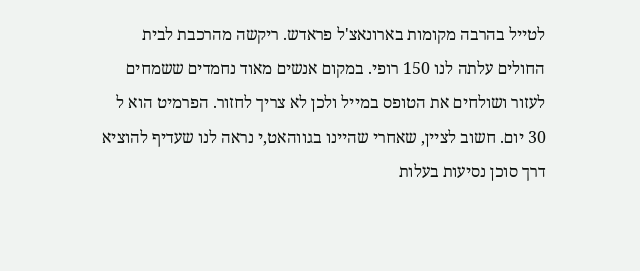לטייל בהרבה מקומות בארונאצ'ל פראדש. ריקשה מהרכבת לבית החולים עלתה לנו 150 רופי. במקום אנשים מאוד נחמדים ששמחים לעזור ושולחים את הטופס במייל ולכן לא צריך לחזור. הפרמיט הוא ל 30 יום. חשוב לציין, שאחרי שהיינו בגווהאט,י נראה לנו שעדיף להוציא דרך סוכן נסיעות בעלות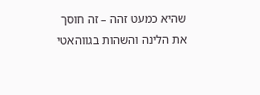שהיא כמעט זהה – זה חוסך את הלינה והשהות בגווהאטי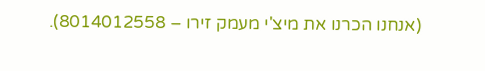(אנחנו הכרנו את מיצ'י מעמק זירו – 8014012558).